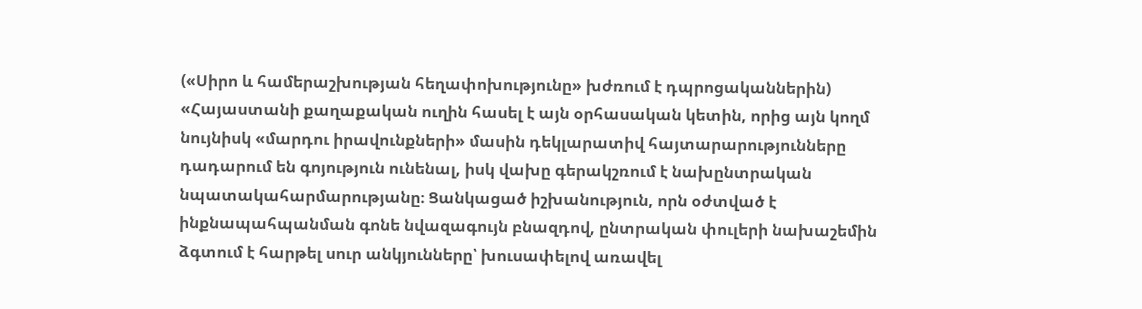(«Սիրո և համերաշխության հեղափոխությունը» խժռում է դպրոցականներին)
«Հայաստանի քաղաքական ուղին հասել է այն օրհասական կետին, որից այն կողմ նույնիսկ «մարդու իրավունքների» մասին դեկլարատիվ հայտարարությունները դադարում են գոյություն ունենալ, իսկ վախը գերակշռում է նախընտրական նպատակահարմարությանը։ Ցանկացած իշխանություն, որն օժտված է ինքնապահպանման գոնե նվազագույն բնազդով, ընտրական փուլերի նախաշեմին ձգտում է հարթել սուր անկյունները՝ խուսափելով առավել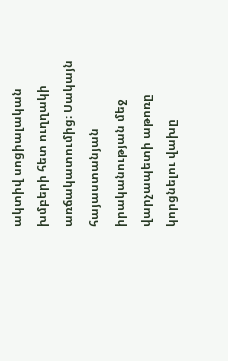ակտիվ սոցիալական խմբերի հետ ուղղակի առճակատումից։ Սակայն հայաստանյան իրականության մեջ վարչապետի աթոռը կորցնելու վախը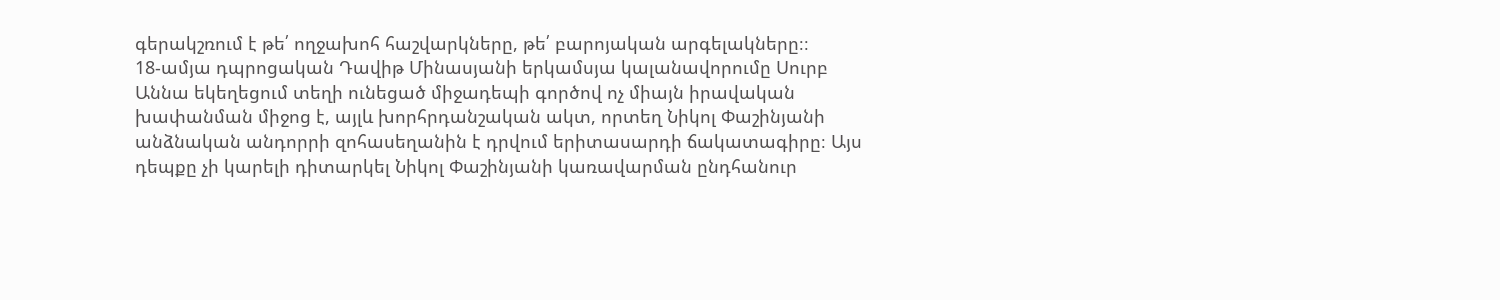գերակշռում է թե՛ ողջախոհ հաշվարկները, թե՛ բարոյական արգելակները։։
18-ամյա դպրոցական Դավիթ Մինասյանի երկամսյա կալանավորումը Սուրբ Աննա եկեղեցում տեղի ունեցած միջադեպի գործով ոչ միայն իրավական խափանման միջոց է, այլև խորհրդանշական ակտ, որտեղ Նիկոլ Փաշինյանի անձնական անդորրի զոհասեղանին է դրվում երիտասարդի ճակատագիրը։ Այս դեպքը չի կարելի դիտարկել Նիկոլ Փաշինյանի կառավարման ընդհանուր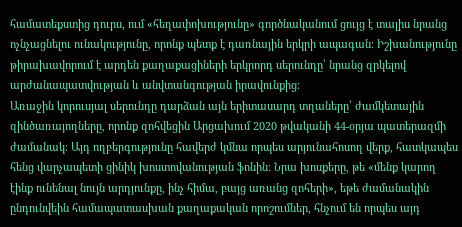համատեքստից դուրս, ում «հեղափոխությունը» գործնականում ցույց է տալիս նրանց ոչնչացնելու ունակությունը, որոնք պետք է դառնային երկրի ապագան։ Իշխանությունը թիրախավորում է արդեն քաղաքացիների երկրորդ սերունդը՝ նրանց զրկելով արժանապատվության և անվտանգության իրավունքից։
Առաջին կորուսյալ սերունդը դարձան այն երիտասարդ տղաները՝ ժամկետային զինծառայողները, որոնք զոհվեցին Արցախում 2020 թվականի 44-օրյա պատերազմի ժամանակ։ Այդ ողբերգությունը հավերժ կմնա որպես արյունահոսող վերք, հատկապես հենց վարչապետի ցինիկ խոստովանության ֆոնին։ Նրա խոսքերը, թե «մենք կարող էինք ունենալ նույն արդյունքը, ինչ հիմա, բայց առանց զոհերի», եթե ժամանակին ընդունվեին համապատասխան քաղաքական որոշումներ, հնչում են որպես այդ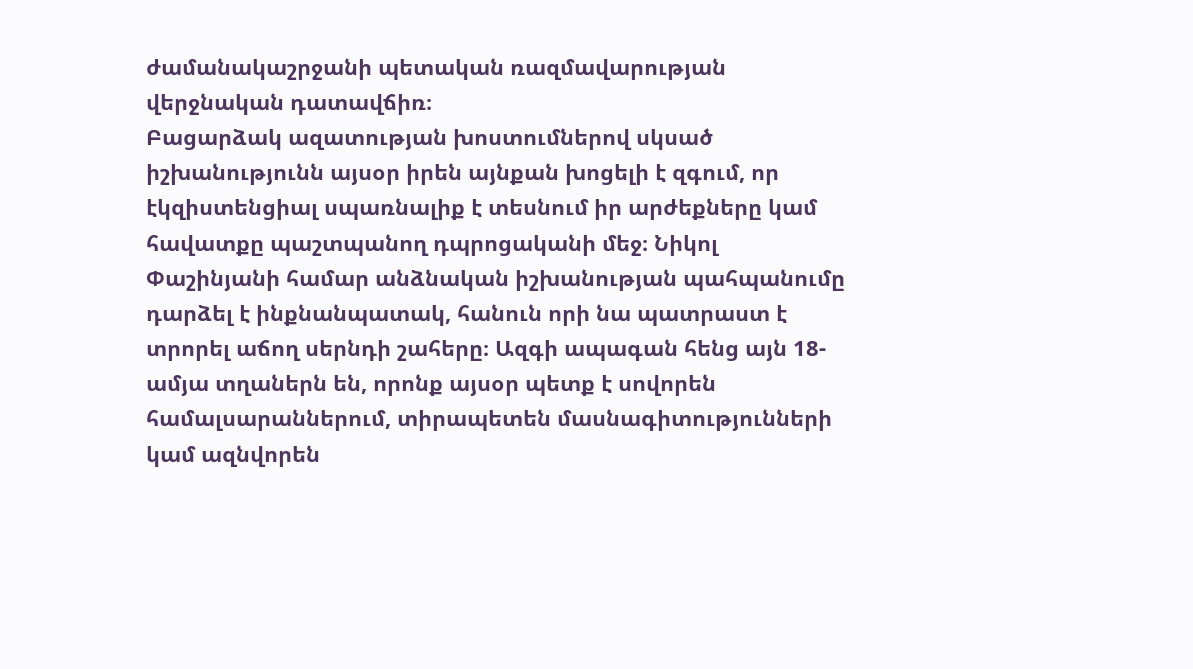ժամանակաշրջանի պետական ռազմավարության վերջնական դատավճիռ։
Բացարձակ ազատության խոստումներով սկսած իշխանությունն այսօր իրեն այնքան խոցելի է զգում, որ էկզիստենցիալ սպառնալիք է տեսնում իր արժեքները կամ հավատքը պաշտպանող դպրոցականի մեջ։ Նիկոլ Փաշինյանի համար անձնական իշխանության պահպանումը դարձել է ինքնանպատակ, հանուն որի նա պատրաստ է տրորել աճող սերնդի շահերը։ Ազգի ապագան հենց այն 18-ամյա տղաներն են, որոնք այսօր պետք է սովորեն համալսարաններում, տիրապետեն մասնագիտությունների կամ ազնվորեն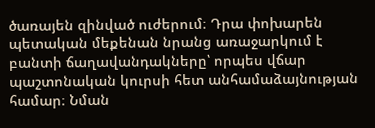ծառայեն զինված ուժերում։ Դրա փոխարեն պետական մեքենան նրանց առաջարկում է բանտի ճաղավանդակները՝ որպես վճար պաշտոնական կուրսի հետ անհամաձայնության համար։ Նման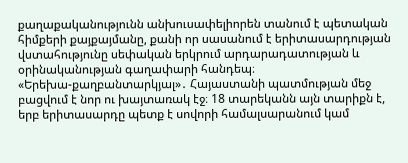քաղաքականությունն անխուսափելիորեն տանում է պետական հիմքերի քայքայմանը, քանի որ սասանում է երիտասարդության վստահությունը սեփական երկրում արդարադատության և օրինականության գաղափարի հանդեպ։
«Երեխա-քաղբանտարկյալ»․ Հայաստանի պատմության մեջ բացվում է նոր ու խայտառակ էջ։ 18 տարեկանն այն տարիքն է, երբ երիտասարդը պետք է սովորի համալսարանում կամ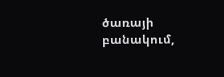ծառայի բանակում,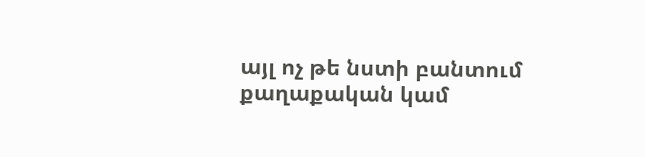այլ ոչ թե նստի բանտում քաղաքական կամ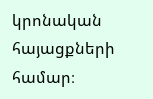կրոնական հայացքների համար։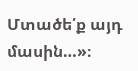Մտածե՛ք այդ մասին…»։